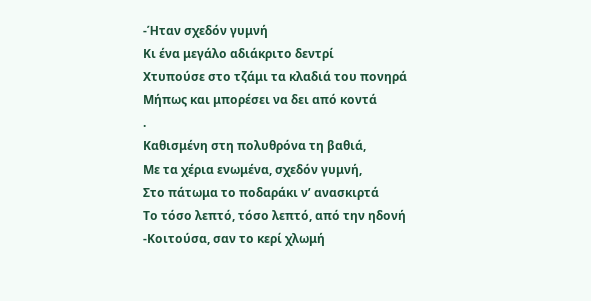-Ήταν σχεδόν γυμνή
Κι ένα μεγάλο αδιάκριτο δεντρί
Χτυπούσε στο τζάμι τα κλαδιά του πονηρά
Μήπως και μπορέσει να δει από κοντά
.
Καθισμένη στη πολυθρόνα τη βαθιά,
Με τα χέρια ενωμένα, σχεδόν γυμνή,
Στο πάτωμα το ποδαράκι ν’ ανασκιρτά
Το τόσο λεπτό, τόσο λεπτό, από την ηδονή
-Κοιτούσα, σαν το κερί χλωμή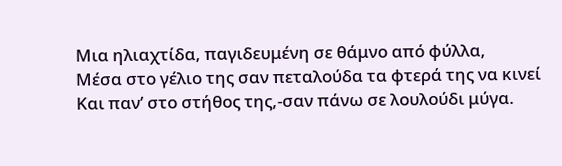Μια ηλιαχτίδα, παγιδευμένη σε θάμνο από φύλλα,
Μέσα στο γέλιο της σαν πεταλούδα τα φτερά της να κινεί
Και παν’ στο στήθος της,-σαν πάνω σε λουλούδι μύγα.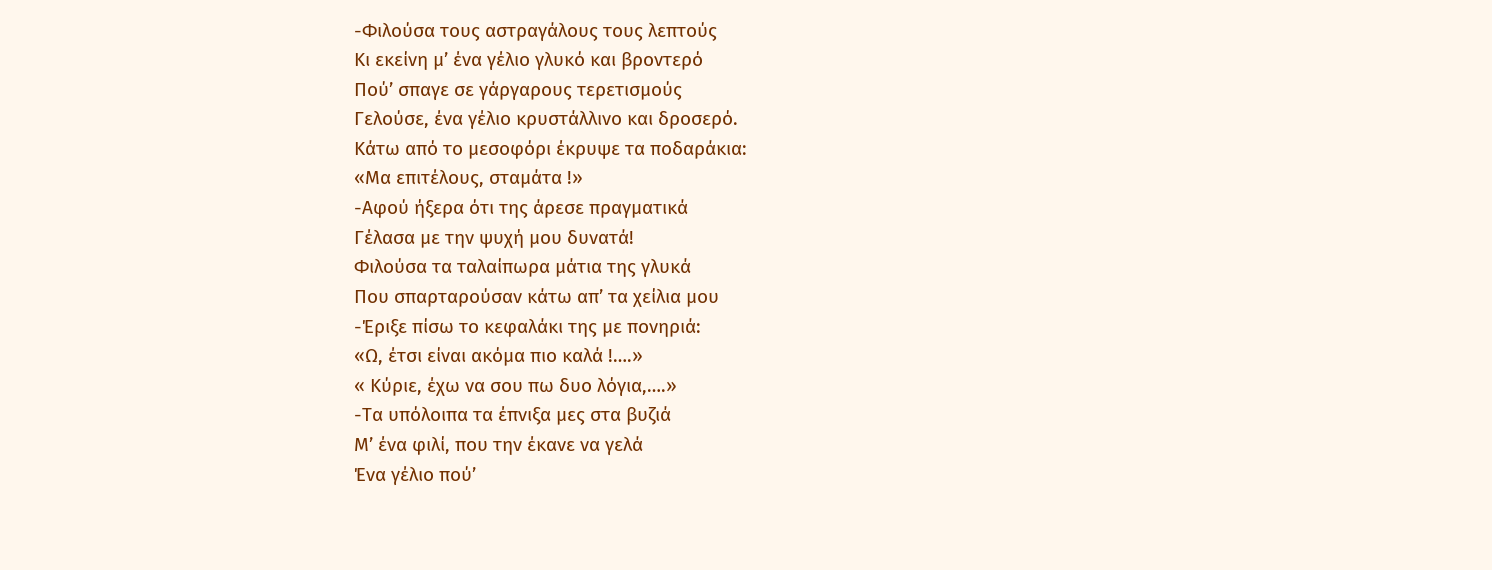-Φιλούσα τους αστραγάλους τους λεπτούς
Κι εκείνη μ’ ένα γέλιο γλυκό και βροντερό
Πού’ σπαγε σε γάργαρους τερετισμούς
Γελούσε, ένα γέλιο κρυστάλλινο και δροσερό.
Κάτω από το μεσοφόρι έκρυψε τα ποδαράκια:
«Μα επιτέλους, σταμάτα !»
-Αφού ήξερα ότι της άρεσε πραγματικά
Γέλασα με την ψυχή μου δυνατά!
Φιλούσα τα ταλαίπωρα μάτια της γλυκά
Που σπαρταρούσαν κάτω απ’ τα χείλια μου
-Έριξε πίσω το κεφαλάκι της με πονηριά:
«Ω, έτσι είναι ακόμα πιο καλά !….»
« Κύριε, έχω να σου πω δυο λόγια,….»
-Τα υπόλοιπα τα έπνιξα μες στα βυζιά
Μ’ ένα φιλί, που την έκανε να γελά
Ένα γέλιο πού’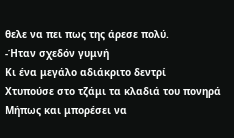θελε να πει πως της άρεσε πολύ.
-Ήταν σχεδόν γυμνή
Κι ένα μεγάλο αδιάκριτο δεντρί
Χτυπούσε στο τζάμι τα κλαδιά του πονηρά
Μήπως και μπορέσει να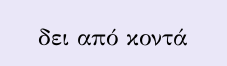δει από κοντά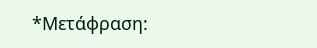*Μετάφραση: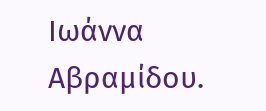Ιωάννα Αβραμίδου.